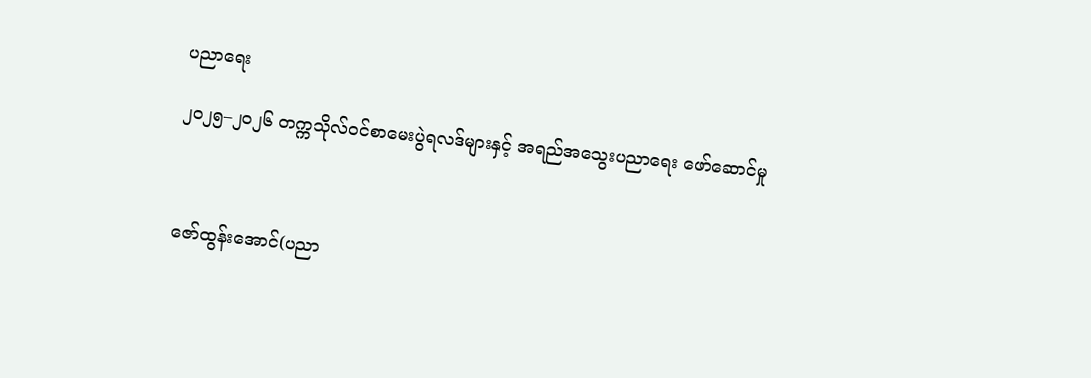ပညာရေး

၂၀၂၅–၂၀၂၆ တက္ကသိုလ်ဝင်စာမေးပွဲရလဒ်များနှင့် အရည်အသွေးပညာရေး ဖော်ဆောင်မှု



ဇော်ထွန်းအောင်(ပညာ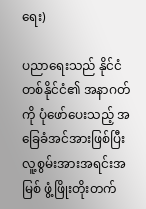ရေး)

ပညာရေးသည် နိုင်ငံတစ်နိုင်ငံ၏ အနာဂတ်ကို ပုံဖော်ပေးသည့် အခြေခံအင်အားဖြစ်ပြီး လူ့စွမ်းအားအရင်းအမြစ် ဖွံ့ဖြိုးတိုးတက်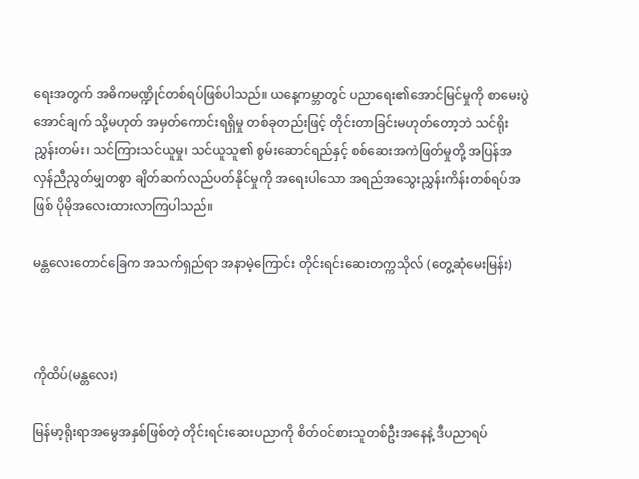ရေးအတွက် အဓိကမဏ္ဍိုင်တစ်ရပ်ဖြစ်ပါသည်။ ယနေ့ကမ္ဘာတွင် ပညာရေး၏အောင်မြင်မှုကို စာမေးပွဲအောင်ချက် သို့မဟုတ် အမှတ်ကောင်းရရှိမှု တစ်ခုတည်းဖြင့် တိုင်းတာခြင်းမဟုတ်တော့ဘဲ သင်ရိုးညွှန်းတမ်း၊ သင်ကြားသင်ယူမှု၊ သင်ယူသူ၏ စွမ်းဆောင်ရည်နှင့် စစ်ဆေးအကဲဖြတ်မှုတို့ အပြန်အလှန်ညီညွတ်မျှတစွာ ချိတ်ဆက်လည်ပတ်နိုင်မှုကို အရေးပါသော အရည်အသွေးညွှန်းကိန်းတစ်ရပ်အဖြစ် ပိုမိုအလေးထားလာကြပါသည်။

မန္တလေးတောင်ခြေက အသက်ရှည်ရာ အနာမဲ့ကြောင်း တိုင်းရင်းဆေးတက္ကသိုလ် (တွေ့ဆုံမေးမြန်း)



ကိုထိပ်(မန္တလေး)

မြန်မာ့ရိုးရာအမွေအနှစ်ဖြစ်တဲ့ တိုင်းရင်းဆေးပညာကို စိတ်ဝင်စားသူတစ်ဦးအနေနဲ့ ဒီပညာရပ်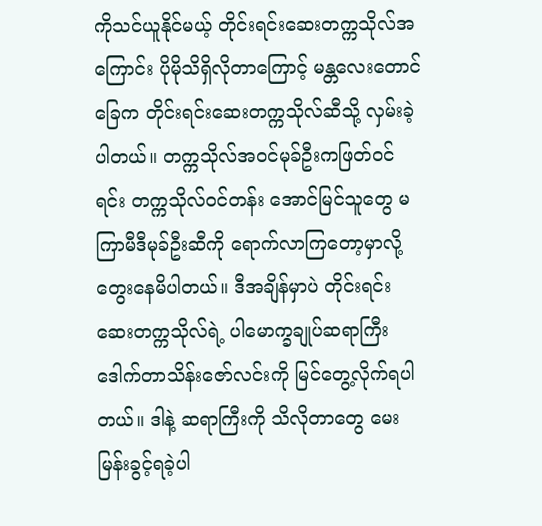ကိုသင်ယူနိုင်မယ့် တိုင်းရင်းဆေးတက္ကသိုလ်အကြောင်း ပိုမိုသိရှိလိုတာကြောင့် မန္တလေးတောင်ခြေက တိုင်းရင်းဆေးတက္ကသိုလ်ဆီသို့ လှမ်းခဲ့ပါတယ်။ တက္ကသိုလ်အဝင်မုခ်ဦးကဖြတ်ဝင်ရင်း တက္ကသိုလ်ဝင်တန်း အောင်မြင်သူတွေ မကြာမီဒီမုခ်ဦးဆီကို ရောက်လာကြတော့မှာလို့ တွေးနေမိပါတယ်။ ဒီအချိန်မှာပဲ တိုင်းရင်းဆေးတက္ကသိုလ်ရဲ့ ပါမောက္ခချုပ်ဆရာကြီး ဒေါက်တာသိန်းဇော်လင်းကို မြင်တွေ့လိုက်ရပါတယ်။ ဒါနဲ့ ဆရာကြီးကို သိလိုတာတွေ မေးမြန်းခွင့်ရခဲ့ပါ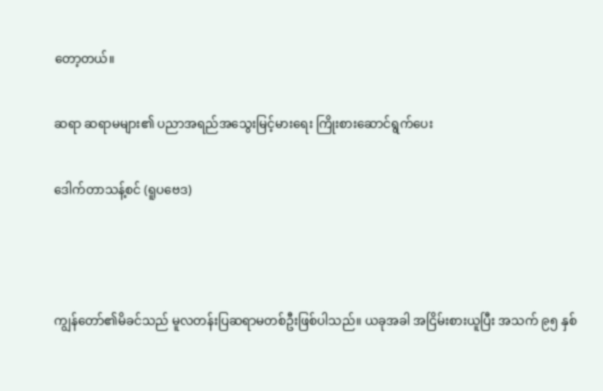တော့တယ်။

ဆရာ ဆရာမများ၏ ပညာအရည်အသွေးမြင့်မားရေး ကြိုးစားဆောင်ရွက်ပေး

ဒေါက်တာသန့်စင် (ရူပဗေဒ)



ကျွန်တော်၏မိခင်သည် မူလတန်းပြဆရာမတစ်ဦးဖြစ်ပါသည်။ ယခုအခါ အငြိမ်းစားယူပြီး အသက် ၉၅ နှစ်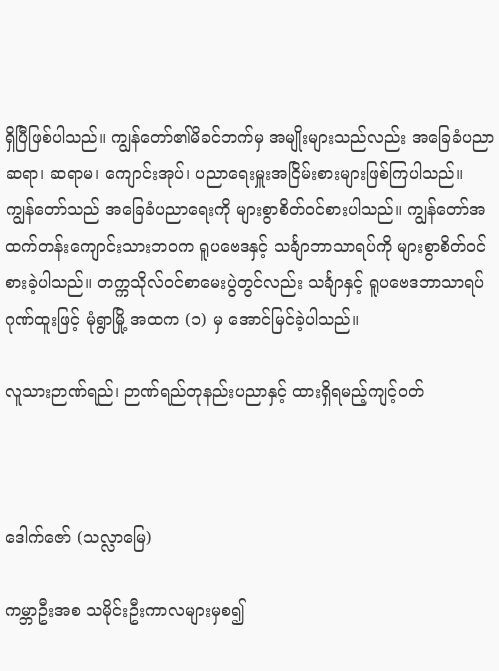ရှိပြီဖြစ်ပါသည်။ ကျွန်တော်၏မိခင်ဘက်မှ အမျိုးများသည်လည်း အခြေခံပညာ ဆရာ၊ ဆရာမ၊ ကျောင်းအုပ်၊ ပညာရေးမှူးအငြိမ်းစားများဖြစ်ကြပါသည်။ ကျွန်တော်သည် အခြေခံပညာရေးကို များစွာစိတ်ဝင်စားပါသည်။ ကျွန်တော်အထက်တန်းကျောင်းသားဘဝက ရူပဗေဒနှင့် သင်္ချာဘာသာရပ်ကို များစွာစိတ်ဝင်စားခဲ့ပါသည်။ တက္ကသိုလ်ဝင်စာမေးပွဲတွင်လည်း သင်္ချာနှင့် ရူပဗေဒဘာသာရပ်ဂုဏ်ထူးဖြင့် မုံရွာမြို့ အထက (၁) မှ အောင်မြင်ခဲ့ပါသည်။

လူသားဉာဏ်ရည်၊ ဉာဏ်ရည်တုနည်းပညာနှင့် ထားရှိရမည့်ကျင့်ဝတ်



ဒေါက်ဇော် (သလ္လာမြေ)

ကမ္ဘာဦးအစ သမိုင်းဦးကာလများမှစ၍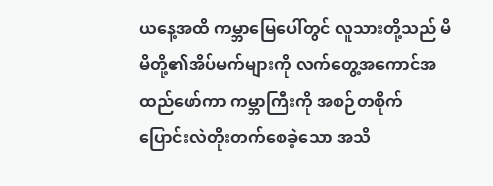ယနေ့အထိ ကမ္ဘာမြေပေါ်တွင် လူသားတို့သည် မိမိတို့၏အိပ်မက်များကို လက်တွေ့အကောင်အထည်ဖော်ကာ ကမ္ဘာကြီးကို အစဉ်တစိုက် ပြောင်းလဲတိုးတက်စေခဲ့သော အသိ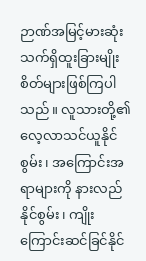ဉာဏ်အမြင့်မားဆုံး သက်ရှိထူးခြားမျိုးစိတ်များဖြစ်ကြပါသည်။ လူသားတို့၏ လေ့လာသင်ယူနိုင်စွမ်း၊ အကြောင်းအရာများကို နားလည်နိုင်စွမ်း၊ ကျိုးကြောင်းဆင်ခြင်နိုင်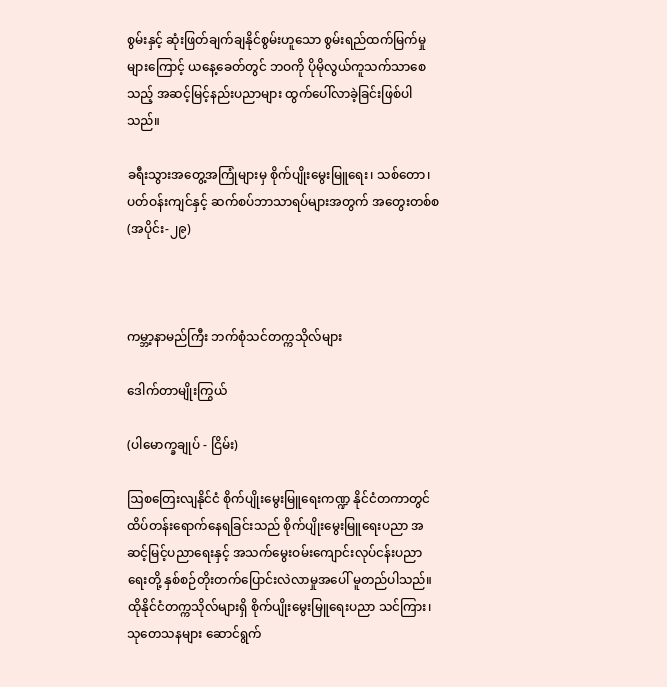စွမ်းနှင့် ဆုံးဖြတ်ချက်ချနိုင်စွမ်းဟူသော စွမ်းရည်ထက်မြက်မှုများကြောင့် ယနေ့ခေတ်တွင် ဘဝကို ပိုမိုလွယ်ကူသက်သာစေသည့် အဆင့်မြင့်နည်းပညာများ ထွက်ပေါ်လာခဲ့ခြင်းဖြစ်ပါသည်။

ခရီးသွားအတွေ့အကြုံများမှ စိုက်ပျိုးမွေးမြူရေး၊ သစ်တော၊ ပတ်ဝန်းကျင်နှင့် ဆက်စပ်ဘာသာရပ်များအတွက် အတွေးတစ်စ (အပိုင်း-၂၉)



ကမ္ဘာ့နာမည်ကြီး ဘက်စုံသင်တက္ကသိုလ်များ

ဒေါက်တာမျိုးကြွယ်

(ပါမောက္ခချုပ် - ငြိမ်း)

ဩစတြေးလျနိုင်ငံ စိုက်ပျိုးမွေးမြူရေးကဏ္ဍ နိုင်ငံတကာတွင် ထိပ်တန်းရောက်နေရခြင်းသည် စိုက်ပျိုးမွေးမြူရေးပညာ အဆင့်မြင့်ပညာရေးနှင့် အသက်မွေးဝမ်းကျောင်းလုပ်ငန်းပညာရေးတို့ နှစ်စဉ်တိုးတက်ပြောင်းလဲလာမှုအပေါ် မူတည်ပါသည်။ ထိုနိုင်ငံတက္ကသိုလ်များရှိ စိုက်ပျိုးမွေးမြူရေးပညာ သင်ကြား၊ သုတေသနများ ဆောင်ရွက်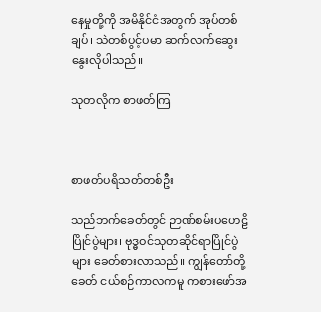နေမှုတို့ကို အမိနိုင်ငံအတွက် အုပ်တစ်ချပ်၊ သဲတစ်ပွင့်ပမာ ဆက်လက်ဆွေးနွေးလိုပါသည်။

သုတလိုက စာဖတ်ကြ



စာဖတ်ပရိသတ်တစ်ဦး

သည်ဘက်ခေတ်တွင် ဉာဏ်စမ်းပဟေဠိပြိုင်ပွဲများ၊ ဗုဒ္ဓဝင်သုတဆိုင်ရာပြိုင်ပွဲများ ခေတ်စားလာသည်။ ကျွန်တော်တို့ခေတ် ငယ်စဉ်ကာလကမူ ကစားဖော်အ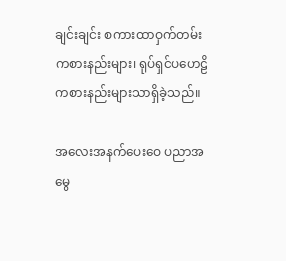ချင်းချင်း စကားထာဝှက်တမ်းကစားနည်းများ၊ ရုပ်ရှင်ပဟေဠိကစားနည်းများသာရှိခဲ့သည်။

အလေးအနက်ပေးဝေ ပညာအမွေ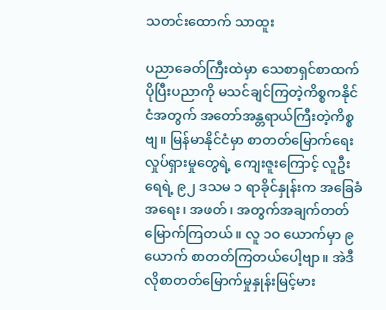သတင်းထောက် သာထူး

ပညာခေတ်ကြီးထဲမှာ သေစာရှင်စာထက် ပိုပြီးပညာကို မသင်ချင်ကြတဲ့ကိစ္စကနိုင်ငံအတွက် အတော်အန္တရာယ်ကြီးတဲ့ကိစ္စဗျ။ မြန်မာနိုင်ငံမှာ စာတတ်မြောက်ရေးလှုပ်ရှားမှုတွေရဲ့ ကျေးဇူးကြောင့် လူဦးရေရဲ့ ၉၂ ဒသမ ၁ ရာခိုင်နှုန်းက အခြေခံအရေး၊ အဖတ်၊ အတွက်အချက်တတ်မြောက်ကြတယ်။ လူ ၁ဝ ယောက်မှာ ၉ ယောက် စာတတ်ကြတယ်ပေါ့ဗျာ။ အဲဒီလိုစာတတ်မြောက်မှုနှုန်းမြင့်မား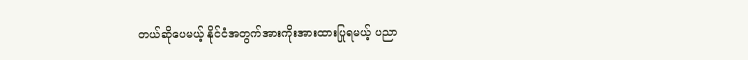တယ်ဆိုပေမယ့် နိုင်ငံအတွက်အားကိုးအားထားပြုရမယ့် ပညာ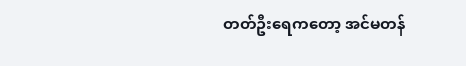တတ်ဦးရေကတော့ အင်မတန်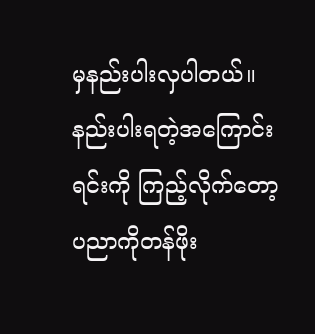မှနည်းပါးလှပါတယ်။ နည်းပါးရတဲ့အကြောင်းရင်းကို ကြည့်လိုက်တော့ ပညာကိုတန်ဖိုး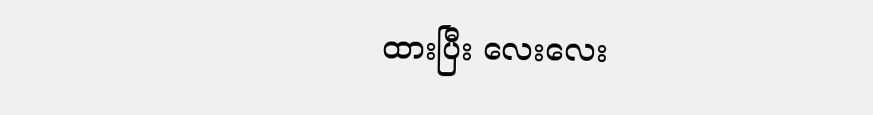ထားပြီး လေးလေး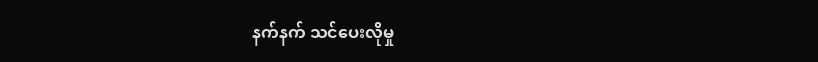နက်နက် သင်ပေးလိုမှု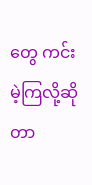တွေ ကင်းမဲ့ကြလို့ဆိုတာ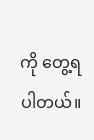ကို တွေ့ရပါတယ်။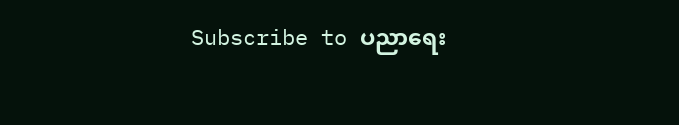Subscribe to ပညာရေး